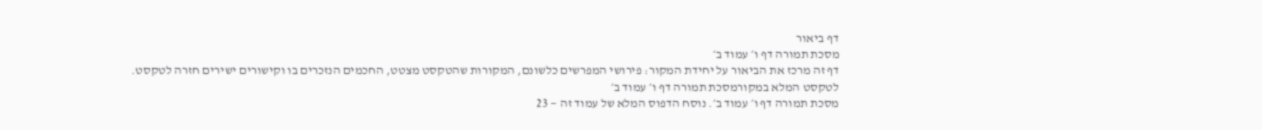דף ביאור
מסכת תמורה דף ו׳ עמוד ב׳
דף זה מרכז את הביאור על יחידת המקור: פירושי המפרשים כלשונם, המקורות שהטקסט מצטט, החכמים הנזכרים בו וקישורים ישירים חזרה לטקסט.
לטקסט המלא במקורמסכת תמורה דף ו׳ עמוד ב׳
מסכת תמורה דף ו׳ עמוד ב׳. נוסח הדפוס המלא של עמוד זה — 23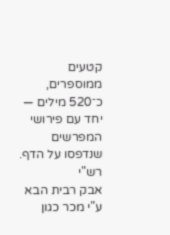קטעים ממוספרים, כ־520 מילים — יחד עם פירושי המפרשים שנדפסו על הדף.
רש"י
אבק רבית הבא ע"י מכר כגון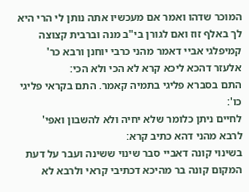המוכר שדהו ואמר אם מעכשיו אתה נותן לי הרי היא לך באלף זוז ואם לגורן בי"ב מנה וברבית קצוצה קמיפלגי אביי דאמר מהני כרבי יוחנן ורבא כר' אלעזר דהכא ליכא קרא לא הכי ולא הכי:
התם בסברא פליגי בתמיה קאמר. התם בקראי פליגי כו':
לחיים ניתן כלומר שלא יחיה ולא להשבון ואפי' לרבא מהני דהא כתיב קרא:
בשינוי קונה דאביי סבר שינוי ששינה ועבר על דעת המקום קונה בר מהיכא דכתיבי קראי ולרבא לא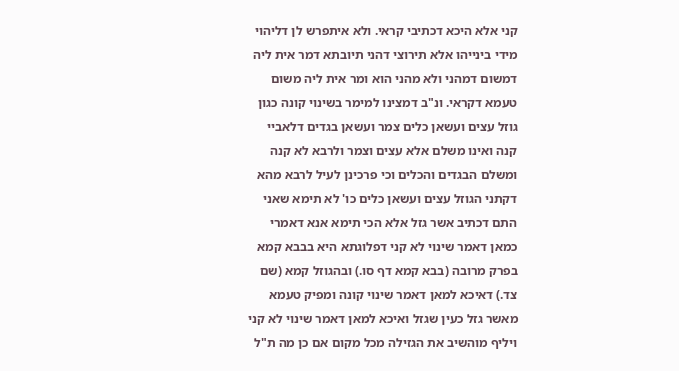קני אלא היכא דכתיבי קראי. ולא איתפרש לן דליהוי מידי בינייהו אלא תירוצי דהני תיובתא דמר אית ליה דמשום דמהני ולא מהני הוא ומר אית ליה משום טעמא דקראי. ונ"ב דמצינו למימר בשינוי קונה כגון גוזל עצים ועשאן כלים צמר ועשאן בגדים דלאביי קנה ואינו משלם אלא עצים וצמר ולרבא לא קנה ומשלם הבגדים והכלים וכי פרכינן לעיל לרבא מהא דקתני הגוזל עצים ועשאן כלים כו' לא תימא שאני התם דכתיב אשר גזל אלא הכי תימא אנא דאמרי כמאן דאמר שינוי לא קני דפלוגתא היא בבבא קמא בפרק מרובה (בבא קמא דף סו.) ובהגוזל קמא (שם צד.) דאיכא למאן דאמר שינוי קונה ומפיק טעמא מאשר גזל כעין שגזל ואיכא למאן דאמר שינוי לא קני ויליף מוהשיב את הגזילה מכל מקום אם כן מה ת"ל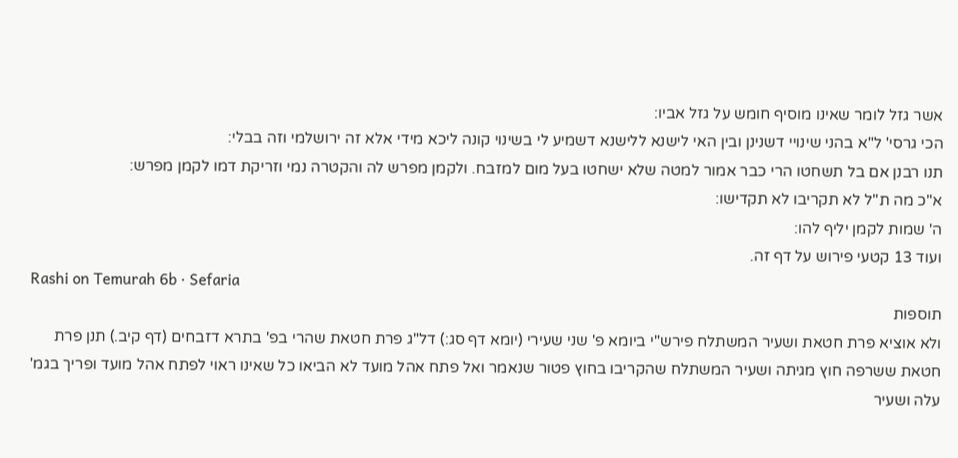אשר גזל לומר שאינו מוסיף חומש על גזל אביו:
הכי גרסי' ל"א בהני שינויי דשנינן ובין האי לישנא ללישנא דשמיע לי בשינוי קונה ליכא מידי אלא זה ירושלמי וזה בבלי:
תנו רבנן אם בל תשחטו הרי כבר אמור למטה שלא ישחטו בעל מום למזבח. ולקמן מפרש לה והקטרה נמי וזריקת דמו לקמן מפרש:
א"כ מה ת"ל לא תקריבו לא תקדישו:
ה' שמות לקמן יליף להו:
ועוד 13 קטעי פירוש על דף זה.
Rashi on Temurah 6b · Sefaria
תוספות
ולא אוציא פרת חטאת ושעיר המשתלח פירש"י ביומא פ' שני שעירי (יומא דף סג:) דל"ג פרת חטאת שהרי בפ' בתרא דזבחים (דף קיב.) תנן פרת חטאת ששרפה חוץ מגיתה ושעיר המשתלח שהקריבו בחוץ פטור שנאמר ואל פתח אהל מועד לא הביאו כל שאינו ראוי לפתח אהל מועד ופריך בגמ' עלה ושעיר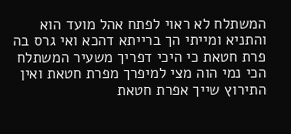המשתלח לא ראוי לפתח אהל מועד הוא והתניא ומייתי הך ברייתא דהכא ואי גרס בה פרת חטאת כי היכי דפריך משעיר המשתלח הכי נמי הוה מצי למיפרך מפרת חטאת ואין התירוץ שייך אפרת חטאת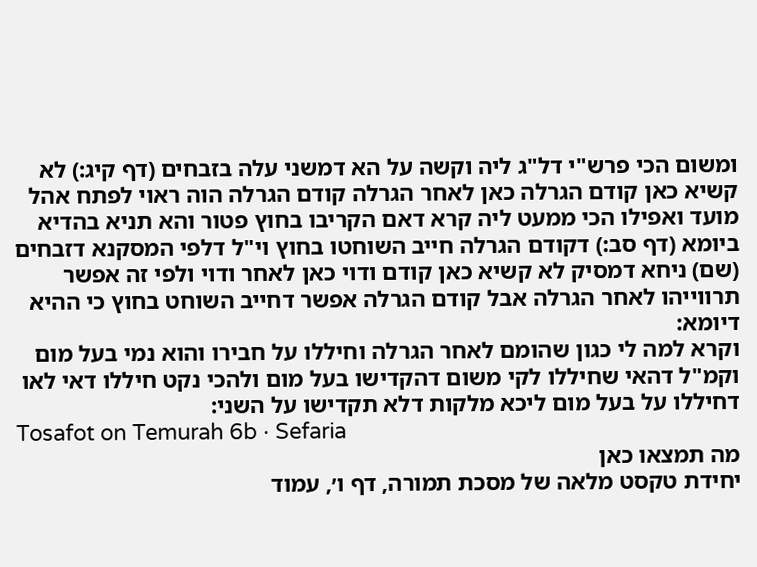ומשום הכי פרש"י דל"ג ליה וקשה על הא דמשני עלה בזבחים (דף קיג:) לא קשיא כאן קודם הגרלה כאן לאחר הגרלה קודם הגרלה הוה ראוי לפתח אהל מועד ואפילו הכי ממעט ליה קרא דאם הקריבו בחוץ פטור והא תניא בהדיא ביומא (דף סב:) דקודם הגרלה חייב השוחטו בחוץ וי"ל דלפי המסקנא דזבחים (שם) ניחא דמסיק לא קשיא כאן קודם ודוי כאן לאחר ודוי ולפי זה אפשר תרווייהו לאחר הגרלה אבל קודם הגרלה אפשר דחייב השוחט בחוץ כי ההיא דיומא:
וקרא למה לי כגון שהומם לאחר הגרלה וחיללו על חבירו והוא נמי בעל מום וקמ"ל דהאי שחיללו לקי משום דהקדישו בעל מום ולהכי נקט חיללו דאי לאו דחיללו על בעל מום ליכא מלקות דלא תקדישו על השני:
Tosafot on Temurah 6b · Sefaria
מה תמצאו כאן
יחידת טקסט מלאה של מסכת תמורה, דף ו׳, עמוד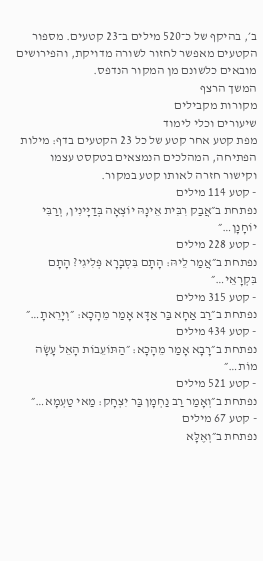ב׳, בהיקף של כ־520 מילים ב־23 קטעים. מספור הקטעים מאפשר לחזור לשורה מדויקת, והפירושים מובאים כלשונם מן המקור הנדפס.
המשך הרצף
מקורות מקבילים
שיעורים וכלי לימוד
מפת קטע אחר קטע של כל 23 הקטעים בדף: מילות הפתיחה, המהלכים הנמצאים בטקסט עצמו וקישור חזרה לאותו קטע במקור.
- קטע 114 מילים
נפתחת ב״אֲבַק רִבִּית אֵינָהּ יוֹצְאָה בְּדַיָּינִין, וְרַבִּי יוֹחָנָן…״
- קטע 228 מילים
נפתחת ב״אֲמַר לֵיהּ: הָתָם בִּסְבָרָא פְּלִיגִי? הָתָם בִּקְרָאֵי…״
- קטע 315 מילים
נפתחת ב״רַב אַחָא בַּר אַדָּא אָמַר מֵהָכָא: ״וְיָרֵאתָ…״
- קטע 434 מילים
נפתחת ב״רָבָא אָמַר מֵהָכָא: ״הַתּוֹעֵבוֹת הָאֵל עָשָׂה מוֹת…״
- קטע 521 מילים
נפתחת ב״וְאָמַר רַב נַחְמָן בַּר יִצְחָק: מַאי טַעְמָא…״
- קטע 67 מילים
נפתחת ב״וְאֶלָּא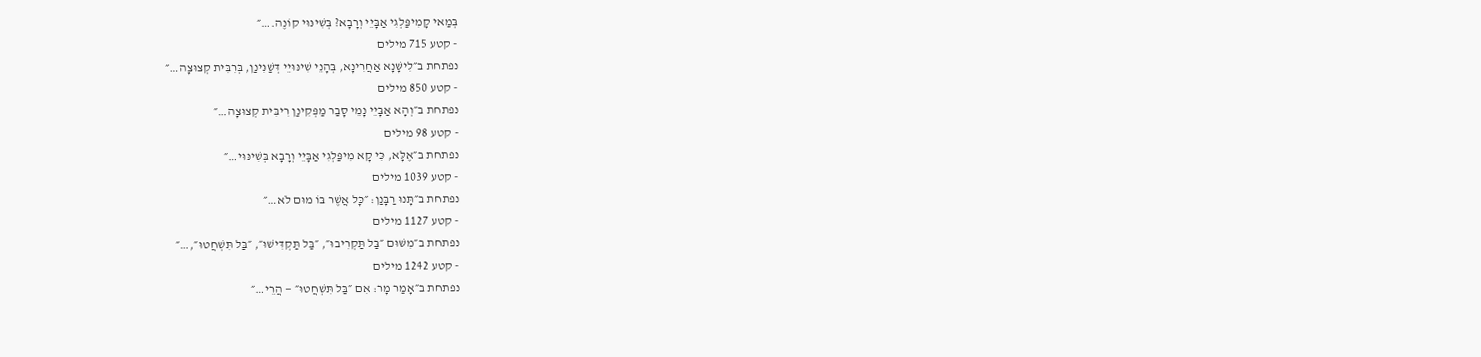בְּמַאי קָמִיפַּלְגִי אַבָּיֵי וְרָבָא? בְּשִׁינּוּי קוֹנֶה.…״
- קטע 715 מילים
נפתחת ב״לִישָּׁנָא אַחֲרִינָא, בְּהָנֵי שִׁינּוּיֵי דְּשַׁנִּינַן, בְּרִבִּית קְצוּצָה…״
- קטע 850 מילים
נפתחת ב״וְהָא אַבָּיֵי נָמֵי סָבַר מַפְּקִינַן רִיבִּית קְצוּצָה…״
- קטע 98 מילים
נפתחת ב״אֶלָּא, כִּי קָא מִיפַּלְגִי אַבָּיֵי וְרָבָא בְּשִׁינּוּי…״
- קטע 1039 מילים
נפתחת ב״תָּנוּ רַבָּנַן: ״כׇּל אֲשֶׁר בּוֹ מוּם לֹא…״
- קטע 1127 מילים
נפתחת ב״מִשּׁוּם ״בַּל תַּקְרִיבוּ״, ״בַּל תַּקְדִּישׁוּ״, ״בַּל תִּשְׁחֲטוּ״,…״
- קטע 1242 מילים
נפתחת ב״אָמַר מָר: אִם ״בַּל תִּשְׁחֲטוּ״ — הֲרֵי…״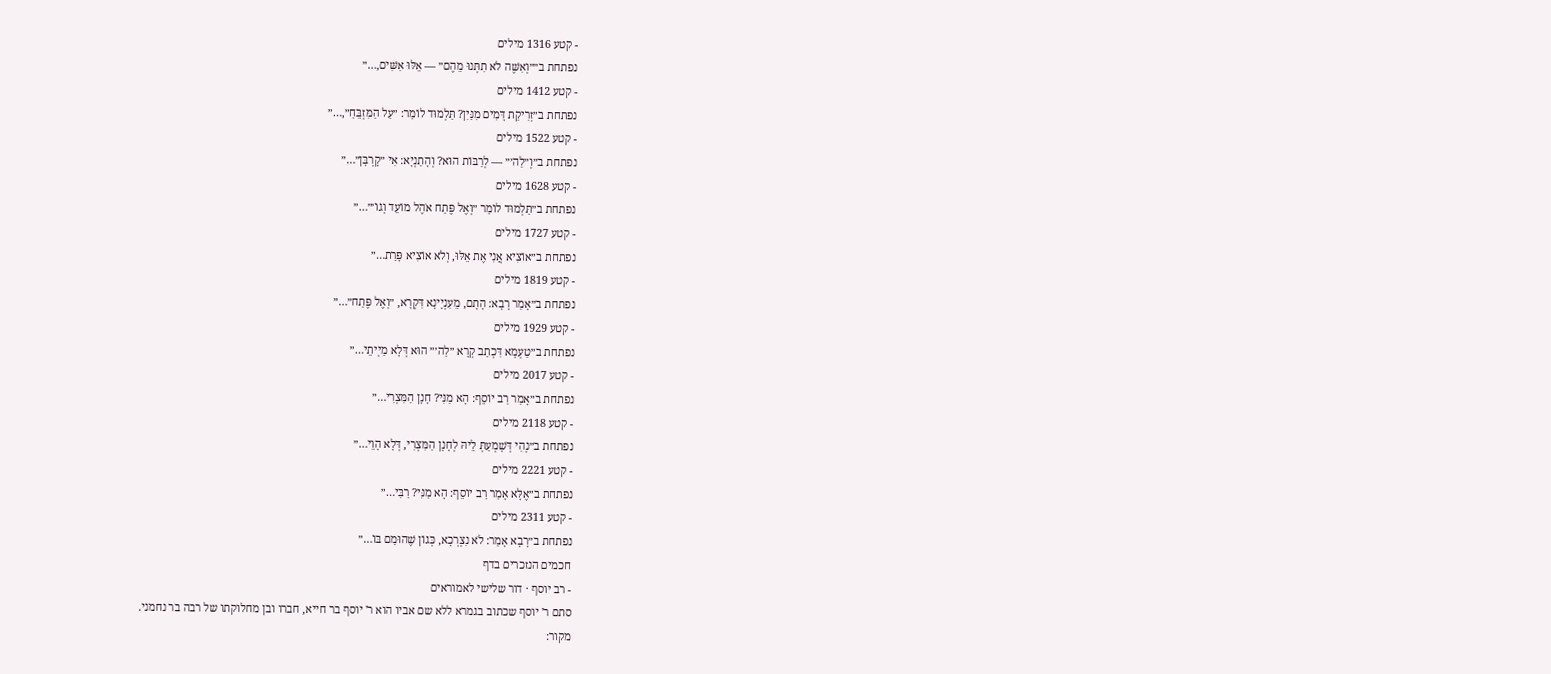- קטע 1316 מילים
נפתחת ב״״וְאִשֶּׁה לֹא תִתְּנוּ מֵהֶם״ — אֵלּוּ אִשִּׁים,…״
- קטע 1412 מילים
נפתחת ב״זְרִיקַת דָּמִים מִנַּיִן? תַּלְמוּד לוֹמַר: ״עַל הַמִּזְבֵּחַ״,…״
- קטע 1522 מילים
נפתחת ב״וְ״לַה׳״ — לְרַבּוֹת הוּא? וְהָתַנְיָא: אִי ״קׇרְבָּן״…״
- קטע 1628 מילים
נפתחת ב״תַּלְמוּד לוֹמַר ״וְאֶל פֶּתַח אֹהֶל מוֹעֵד וְגוֹ׳״…״
- קטע 1727 מילים
נפתחת ב״אוֹצִיא אֲנִי אֶת אֵלּוּ, וְלֹא אוֹצִיא פָּרַת…״
- קטע 1819 מילים
נפתחת ב״אָמַר רָבָא: הָתָם, מֵעִנְיָינָא דִּקְרָא, ״וְאֶל פֶּתַח״…״
- קטע 1929 מילים
נפתחת ב״טַעְמָא דִּכְתַב קְרָא ״לַה׳״ הוּא דְּלָא מַיְיתֵי…״
- קטע 2017 מילים
נפתחת ב״אָמַר רַב יוֹסֵף: הָא מַנִּי? חָנָן הַמִּצְרִי…״
- קטע 2118 מילים
נפתחת ב״נְהִי דְּשָׁמְעַתְּ לֵיהּ לְחָנָן הַמִּצְרִי, דְּלָא הָוֵי…״
- קטע 2221 מילים
נפתחת ב״אֶלָּא אָמַר רַב יוֹסֵף: הָא מַנִּי? רַבִּי…״
- קטע 2311 מילים
נפתחת ב״רָבָא אָמַר: לֹא נִצְרְכָא, כְּגוֹן שֶׁהוּמַם בּוֹ…״
חכמים הנזכרים בדף
- רב יוסף · דור שלישי לאמוראים
סתם ר' יוסף שכתוב בגמרא ללא שם אביו הוא ר' יוסף בר חייא, חברו ובן מחלוקתו של רבה בר נחמני.
מקור: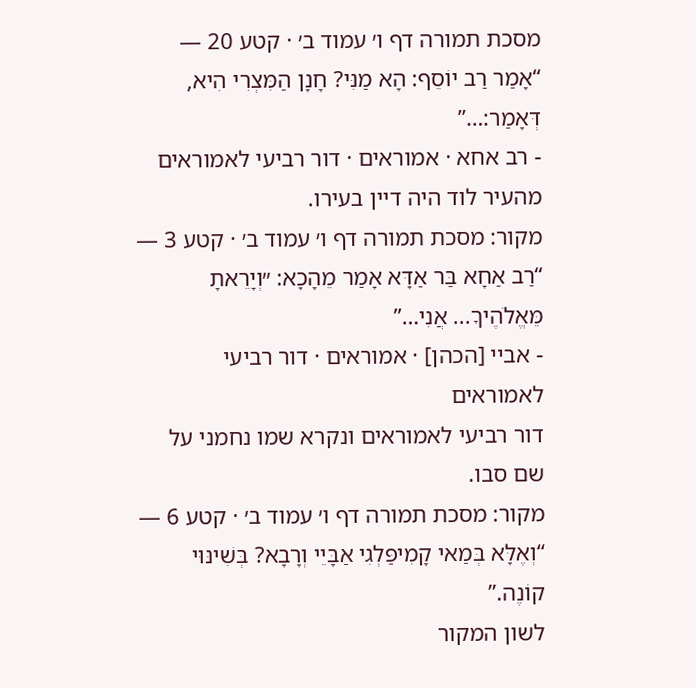מסכת תמורה דף ו׳ עמוד ב׳ · קטע 20 — “אָמַר רַב יוֹסֵף: הָא מַנִּי? חָנָן הַמִּצְרִי הִיא, דְּאָמַר:…”
- רב אחא · אמוראים · דור רביעי לאמוראים
מהעיר לוד היה דיין בעירו.
מקור: מסכת תמורה דף ו׳ עמוד ב׳ · קטע 3 — “רַב אַחָא בַּר אַדָּא אָמַר מֵהָכָא: ״וְיָרֵאתָ מֵּאֱלֹהֶיךָ... אֲנִי…”
- אביי [הכהן] · אמוראים · דור רביעי לאמוראים
דור רביעי לאמוראים ונקרא שמו נחמני על שם סבו.
מקור: מסכת תמורה דף ו׳ עמוד ב׳ · קטע 6 — “וְאֶלָּא בְּמַאי קָמִיפַּלְגִי אַבָּיֵי וְרָבָא? בְּשִׁינּוּי קוֹנֶה.”
לשון המקור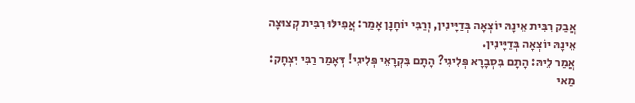אֲבַק רִבִּית אֵינָהּ יוֹצְאָה בְּדַיָּינִין, וְרַבִּי יוֹחָנָן אָמַר: אֲפִילּוּ רִבִּית קְצוּצָה אֵינָהּ יוֹצְאָה בְּדַיָּינִין.
אֲמַר לֵיהּ: הָתָם בִּסְבָרָא פְּלִיגִי? הָתָם בִּקְרָאֵי פְּלִיגִי! דְּאָמַר רַבִּי יִצְחָק: מַאי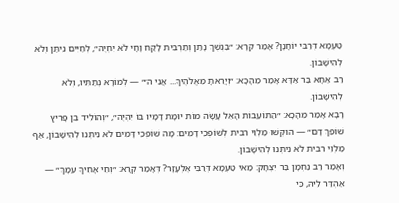טַעְמָא דְּרַבִּי יוֹחָנָן? אָמַר קְרָא: ״בַּנֶּשֶׁךְ נָתַן וְתַרְבִּית לָקַח וָחָי לֹא יִחְיֶה״, לְחַיִּים נִיתַּן וְלֹא לְהִישָּׁבוֹן.
רַב אַחָא בַּר אַדָּא אָמַר מֵהָכָא: ״וְיָרֵאתָ מֵּאֱלֹהֶיךָ... אֲנִי ה׳״ — לְמוֹרָא נְתַתִּיו, וְלֹא לְהִישָּׁבוֹן.
רָבָא אָמַר מֵהָכָא: ״הַתּוֹעֵבוֹת הָאֵל עָשָׂה מוֹת יוּמָת דָּמָיו בּוֹ יִהְיֶה״, ״וְהוֹלִיד בֵּן פָּרִיץ שׁוֹפֵךְ דָּם״ — הוּקְּשׁוּ מַלְוֵי רִבִּית לְשׁוֹפְכֵי דָמִים: מָה שׁוֹפְכֵי דָּמִים לֹא נִיתְּנוּ לְהִישָּׁבוֹן, אַף מַלְוֵי רִבִּית לֹא נִיתְּנוּ לְהִישָּׁבוֹן.
וְאָמַר רַב נַחְמָן בַּר יִצְחָק: מַאי טַעְמָא דְּרַבִּי אֶלְעָזָר? דְּאָמַר קְרָא: ״וְחֵי אָחִיךָ עִמָּךְ״ — אַהְדַּר לֵיהּ, כִּי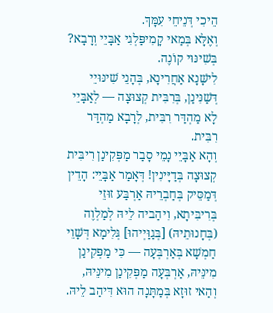הֵיכִי דְּנֵיחֵי עִמָּךְ.
וְאֶלָּא בְּמַאי קָמִיפַּלְגִי אַבָּיֵי וְרָבָא? בְּשִׁינּוּי קוֹנֶה.
לִישָּׁנָא אַחֲרִינָא, בְּהָנֵי שִׁינּוּיֵי דְּשַׁנִּינַן, בְּרִבִּית קְצוּצָה — לְאַבָּיֵי לָא מַהְדַּר רִבִּית, לְרָבָא מַהְדַּר רִבִּית.
וְהָא אַבָּיֵי נָמֵי סָבַר מַפְּקִינַן רִיבִּית קְצוּצָה בְּדַיָּינִין! דְּאָמַר אַבָּיֵי: הָדֵין דְּמַסֵּיק בְּחַבְרֵיהּ אַרְבַּע זוּזֵי בְּרִיבִּיתָא, וִיהַביה לֵיהּ לְמַלְוֶה (בְּחָנוּתֵיהּ) [בְּגַוַּיְיהוּ] גְּלִימָא דְּשָׁוֵי חַמְשָׁא בְּאַרְבְּעָה — כִּי מַפְּקִינַן מִינֵּיהּ, אַרְבְּעָה מַפְּקִינַן מִינֵּיהּ, וְהַאי זוּזָא בְּמַתָּנָה הוּא דִּיהַב לֵיהּ.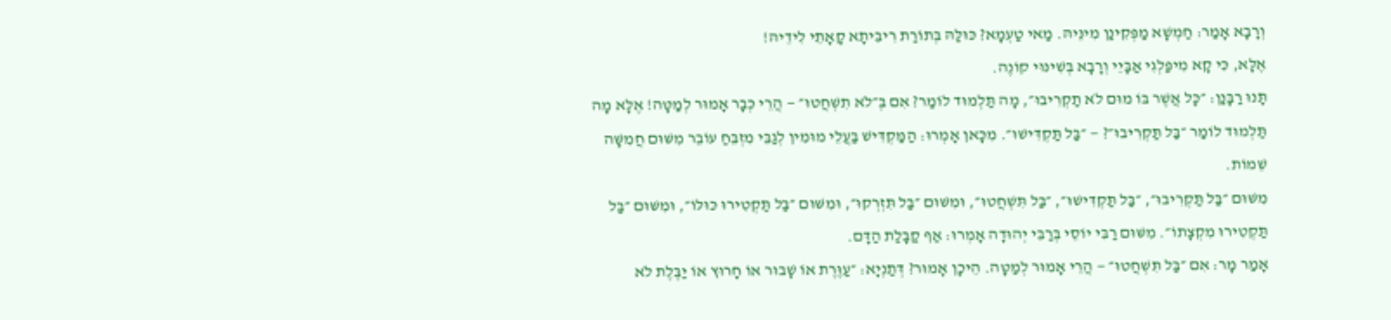וְרָבָא אָמַר: חַמְשָׁא מַפְּקִינַן מִינֵּיהּ. מַאי טַעְמָא? כּוּלַּהּ בְּתוֹרַת רִיבִּיתָא קָאָתֵי לִידֵיהּ!
אֶלָּא, כִּי קָא מִיפַּלְגִי אַבָּיֵי וְרָבָא בְּשִׁינּוּי קוֹנֶה.
תָּנוּ רַבָּנַן: ״כׇּל אֲשֶׁר בּוֹ מוּם לֹא תַקְרִיבוּ״, מָה תַּלְמוּד לוֹמַר? אִם בְּ״לֹא תִשְׁחֲטוּ״ — הֲרֵי כְּבָר אָמוּר לְמַטָּה! אֶלָּא מָה תַּלְמוּד לוֹמַר ״בַּל תַּקְרִיבוּ״? — ״בַּל תַּקְדִּישׁוּ״. מִכָּאן אָמְרוּ: הַמַּקְדִּישׁ בַּעֲלֵי מוּמִין לְגַבֵּי מִזְבֵּחַ עוֹבֵר מִשּׁוּם חֲמִשָּׁה שֵׁמוֹת.
מִשּׁוּם ״בַּל תַּקְרִיבוּ״, ״בַּל תַּקְדִּישׁוּ״, ״בַּל תִּשְׁחֲטוּ״, וּמִשּׁוּם ״בַּל תִּזְרְקוּ״, וּמִשּׁוּם ״בַּל תַּקְטִירוּ כּוּלּוֹ״, וּמִשּׁוּם ״בַּל תַּקְטִירוּ מִקְצָתוֹ״. מִשּׁוּם רַבִּי יוֹסֵי בְּרַבִּי יְהוּדָה אָמְרוּ: אַף קַבָּלַת הַדָּם.
אָמַר מָר: אִם ״בַּל תִּשְׁחֲטוּ״ — הֲרֵי אָמוּר לְמַטָּה. הֵיכָן אָמוּר? דְּתַנְיָא: ״עַוֶּרֶת אוֹ שָׁבוּר אוֹ חָרוּץ אוֹ יַבֶּלֶת לֹא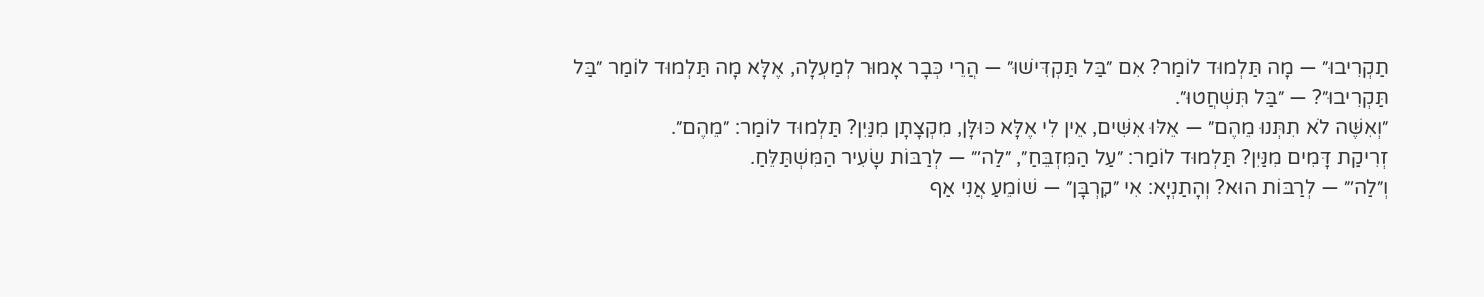תַקְרִיבוּ״ — מָה תַּלְמוּד לוֹמַר? אִם ״בַּל תַּקְדִּישׁוּ״ — הֲרֵי כְּבָר אָמוּר לְמַעְלָה, אֶלָּא מָה תַּלְמוּד לוֹמַר ״בַּל תַּקְרִיבוּ״? — ״בַּל תִּשְׁחֲטוּ״.
״וְאִשֶּׁה לֹא תִתְּנוּ מֵהֶם״ — אֵלּוּ אִשִּׁים, אֵין לִי אֶלָּא כּוּלָּן, מִקְצָתָן מִנַּיִן? תַּלְמוּד לוֹמַר: ״מֵהֶם״.
זְרִיקַת דָּמִים מִנַּיִן? תַּלְמוּד לוֹמַר: ״עַל הַמִּזְבֵּחַ״, ״לַה׳״ — לְרַבּוֹת שָׂעִיר הַמִּשְׁתַּלֵּחַ.
וְ״לַה׳״ — לְרַבּוֹת הוּא? וְהָתַנְיָא: אִי ״קׇרְבָּן״ — שׁוֹמֵעַ אֲנִי אַף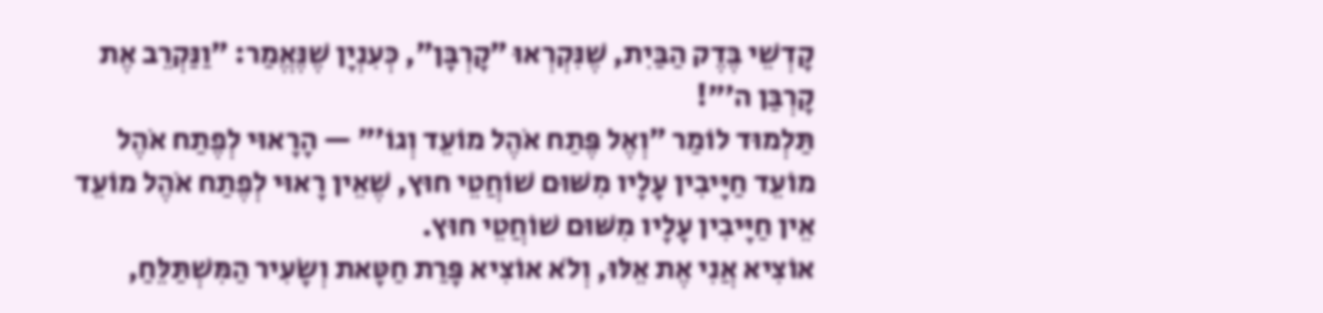קׇדְשֵׁי בֶּדֶק הַבַּיִת, שֶׁנִּקְרְאוּ ״קׇרְבָּן״, כְּעִנְיָן שֶׁנֶּאֱמַר: ״וַנַּקְרֵב אֶת קׇרְבַּן ה׳״!
תַּלְמוּד לוֹמַר ״וְאֶל פֶּתַח אֹהֶל מוֹעֵד וְגוֹ׳״ — הָרָאוּי לְפֶתַח אֹהֶל מוֹעֵד חַיָּיבִין עָלָיו מִשּׁוּם שׁוֹחֲטֵי חוּץ, שֶׁאֵין רָאוּי לְפֶתַח אֹהֶל מוֹעֵד אֵין חַיָּיבִין עָלָיו מִשּׁוּם שׁוֹחֲטֵי חוּץ.
אוֹצִיא אֲנִי אֶת אֵלּוּ, וְלֹא אוֹצִיא פָּרַת חַטָּאת וְשָׂעִיר הַמִּשְׁתַּלֵּחַ,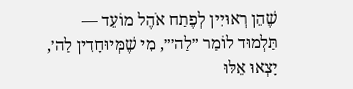שֶׁהֵן רְאוּיִין לְפֶתַח אֹהֶל מוֹעֵד — תַּלְמוּד לוֹמַר ״לַה׳״, מִי שֶׁמְּיוּחָדִין לַה׳, יָצְאוּ אֵלּוּ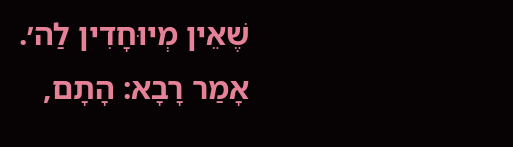שֶׁאֵין מְיוּחָדִין לַה׳.
אָמַר רָבָא: הָתָם,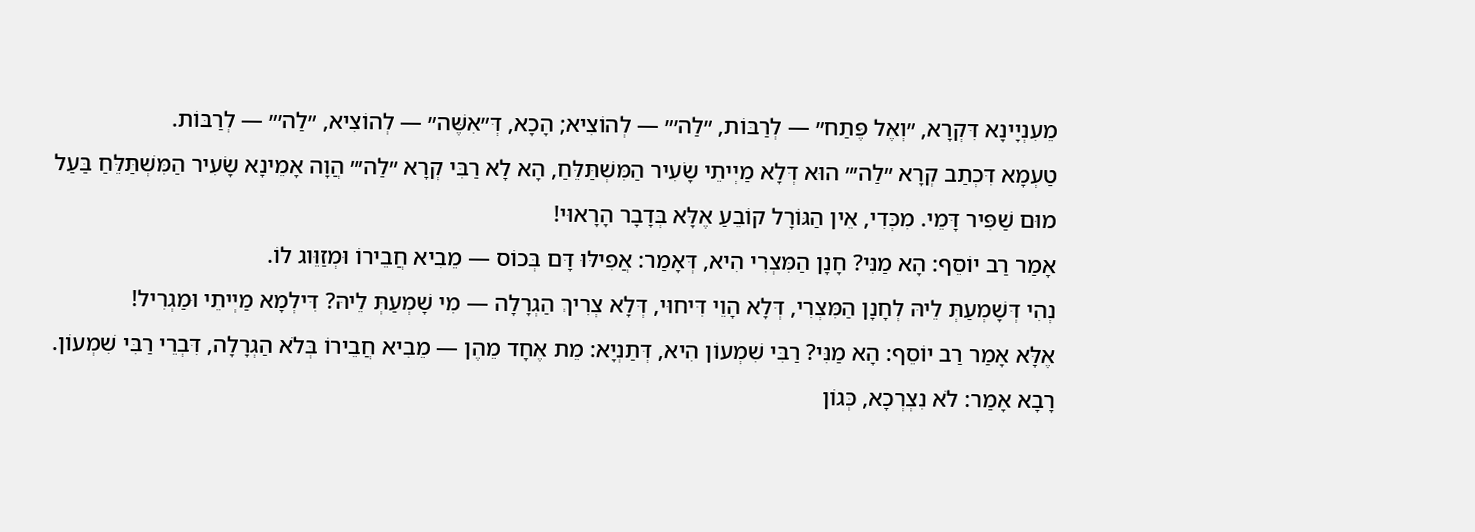מֵעִנְיָינָא דִּקְרָא, ״וְאֶל פֶּתַח״ — לְרַבּוֹת, ״לַה׳״ — לְהוֹצִיא; הָכָא, דְּ״אִשֶּׁה״ — לְהוֹצִיא, ״לַה׳״ — לְרַבּוֹת.
טַעְמָא דִּכְתַב קְרָא ״לַה׳״ הוּא דְּלָא מַיְיתֵי שָׂעִיר הַמִּשְׁתַּלֵּחַ, הָא לָא רַבִּי קְרָא ״לַה׳״ הֲוָה אָמֵינָא שָׂעִיר הַמִּשְׁתַּלֵּחַ בַּעַל מוּם שַׁפִּיר דָּמֵי. מִכְּדִי, אֵין הַגּוֹרָל קוֹבֵעַ אֶלָּא בְּדָבָר הָרָאוּי!
אָמַר רַב יוֹסֵף: הָא מַנִּי? חָנָן הַמִּצְרִי הִיא, דְּאָמַר: אֲפִילּוּ דָּם בְּכוֹס — מֵבִיא חֲבֵירוֹ וּמְזַוֵּוג לוֹ.
נְהִי דְּשָׁמְעַתְּ לֵיהּ לְחָנָן הַמִּצְרִי, דְּלָא הָוֵי דִּיחוּי, דְּלָא צְרִיךְ הַגְרָלָה — מִי שָׁמְעַתְּ לֵיהּ? דִּילְמָא מַיְיתֵי וּמַגְרִיל!
אֶלָּא אָמַר רַב יוֹסֵף: הָא מַנִּי? רַבִּי שִׁמְעוֹן הִיא, דְּתַנְיָא: מֵת אֶחָד מֵהֶן — מֵבִיא חֲבֵירוֹ בְּלֹא הַגְרָלָה, דִּבְרֵי רַבִּי שִׁמְעוֹן.
רָבָא אָמַר: לֹא נִצְרְכָא, כְּגוֹן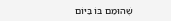שֶׁהוּמַם בּוֹ בַּיּוֹם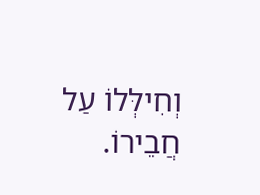וְחִילְּלוֹ עַל חֲבֵירוֹ.